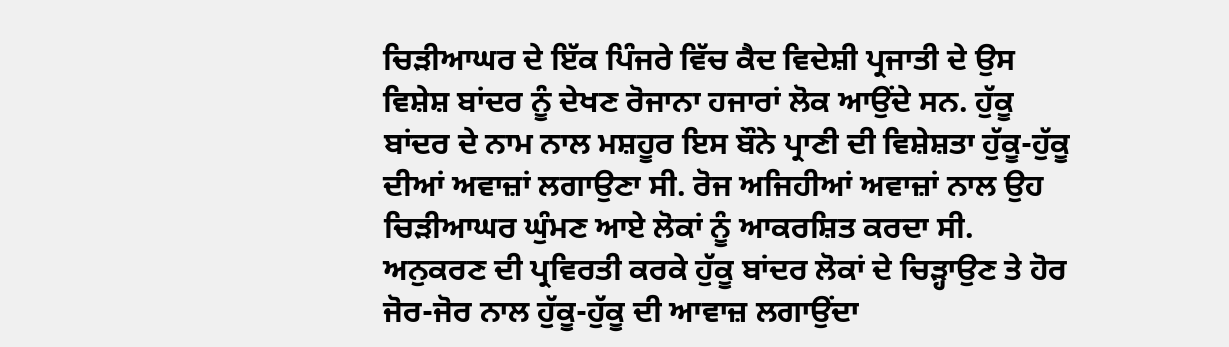ਚਿੜੀਆਘਰ ਦੇ ਇੱਕ ਪਿੰਜਰੇ ਵਿੱਚ ਕੈਦ ਵਿਦੇਸ਼ੀ ਪ੍ਰਜਾਤੀ ਦੇ ਉਸ ਵਿਸ਼ੇਸ਼ ਬਾਂਦਰ ਨੂੰ ਦੇਖਣ ਰੋਜਾਨਾ ਹਜਾਰਾਂ ਲੋਕ ਆਉਂਦੇ ਸਨ. ਹੁੱਕੂ ਬਾਂਦਰ ਦੇ ਨਾਮ ਨਾਲ ਮਸ਼ਹੂਰ ਇਸ ਬੌਨੇ ਪ੍ਰਾਣੀ ਦੀ ਵਿਸ਼ੇਸ਼ਤਾ ਹੁੱਕੂ-ਹੁੱਕੂ ਦੀਆਂ ਅਵਾਜ਼ਾਂ ਲਗਾਉਣਾ ਸੀ. ਰੋਜ ਅਜਿਹੀਆਂ ਅਵਾਜ਼ਾਂ ਨਾਲ ਉਹ ਚਿੜੀਆਘਰ ਘੁੰਮਣ ਆਏ ਲੋਕਾਂ ਨੂੰ ਆਕਰਸ਼ਿਤ ਕਰਦਾ ਸੀ.
ਅਨੁਕਰਣ ਦੀ ਪ੍ਰਵਿਰਤੀ ਕਰਕੇ ਹੁੱਕੂ ਬਾਂਦਰ ਲੋਕਾਂ ਦੇ ਚਿੜ੍ਹਾਉਣ ਤੇ ਹੋਰ ਜੋਰ-ਜੋਰ ਨਾਲ ਹੁੱਕੂ-ਹੁੱਕੂ ਦੀ ਆਵਾਜ਼ ਲਗਾਉਂਦਾ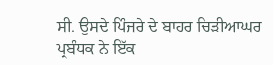ਸੀ. ਉਸਦੇ ਪਿੰਜਰੇ ਦੇ ਬਾਹਰ ਚਿੜੀਆਘਰ ਪ੍ਰਬੰਧਕ ਨੇ ਇੱਕ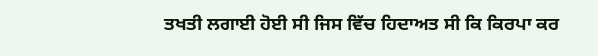ਤਖਤੀ ਲਗਾਈ ਹੋਈ ਸੀ ਜਿਸ ਵਿੱਚ ਹਿਦਾਅਤ ਸੀ ਕਿ ਕਿਰਪਾ ਕਰ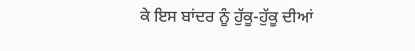ਕੇ ਇਸ ਬਾਂਦਰ ਨੂੰ ਹੁੱਕੂ-ਹੁੱਕੂ ਦੀਆਂ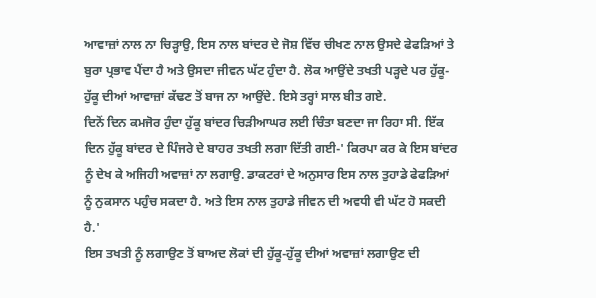ਆਵਾਜ਼ਾਂ ਨਾਲ ਨਾ ਚਿੜ੍ਹਾਉ, ਇਸ ਨਾਲ ਬਾਂਦਰ ਦੇ ਜੋਸ਼ ਵਿੱਚ ਚੀਖਣ ਨਾਲ ਉਸਦੇ ਫੇਫੜਿਆਂ ਤੇ ਬੁਰਾ ਪ੍ਰਭਾਵ ਪੈਂਦਾ ਹੈ ਅਤੇ ਉਸਦਾ ਜੀਵਨ ਘੱਟ ਹੁੰਦਾ ਹੈ. ਲੋਕ ਆਉਂਦੇ ਤਖਤੀ ਪੜ੍ਹਦੇ ਪਰ ਹੁੱਕੂ-ਹੁੱਕੂ ਦੀਆਂ ਆਵਾਜ਼ਾਂ ਕੱਢਣ ਤੋਂ ਬਾਜ ਨਾ ਆਉਂਦੇ. ਇਸੇ ਤਰ੍ਹਾਂ ਸਾਲ ਬੀਤ ਗਏ.
ਦਿਨੋਂ ਦਿਨ ਕਮਜੋਰ ਹੁੰਦਾ ਹੁੱਕੂ ਬਾਂਦਰ ਚਿੜੀਆਘਰ ਲਈ ਚਿੰਤਾ ਬਣਦਾ ਜਾ ਰਿਹਾ ਸੀ. ਇੱਕ ਦਿਨ ਹੁੱਕੂ ਬਾਂਦਰ ਦੇ ਪਿੰਜਰੇ ਦੇ ਬਾਹਰ ਤਖਤੀ ਲਗਾ ਦਿੱਤੀ ਗਈ-' ਕਿਰਪਾ ਕਰ ਕੇ ਇਸ ਬਾਂਦਰ ਨੂੰ ਦੇਖ ਕੇ ਅਜਿਹੀ ਅਵਾਜ਼ਾਂ ਨਾ ਲਗਾਉ. ਡਾਕਟਰਾਂ ਦੇ ਅਨੁਸਾਰ ਇਸ ਨਾਲ ਤੁਹਾਡੇ ਫੇਫੜਿਆਂ ਨੂੰ ਨੁਕਸਾਨ ਪਹੁੰਚ ਸਕਦਾ ਹੈ. ਅਤੇ ਇਸ ਨਾਲ ਤੁਹਾਡੇ ਜੀਵਨ ਦੀ ਅਵਧੀ ਵੀ ਘੱਟ ਹੋ ਸਕਦੀ ਹੈ.'
ਇਸ ਤਖਤੀ ਨੂੰ ਲਗਾਉਣ ਤੋਂ ਬਾਅਦ ਲੋਕਾਂ ਦੀ ਹੁੱਕੂ-ਹੁੱਕੂ ਦੀਆਂ ਅਵਾਜ਼ਾਂ ਲਗਾਉਣ ਦੀ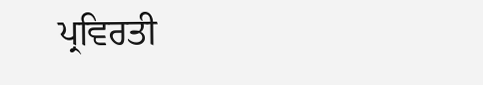ਪ੍ਰਵਿਰਤੀ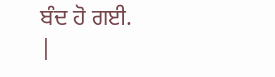ਬੰਦ ਹੋ ਗਈ.
|